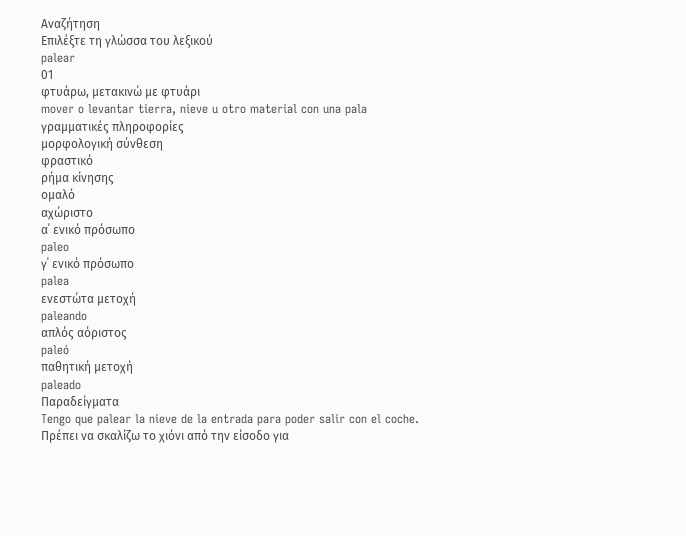Αναζήτηση
Επιλέξτε τη γλώσσα του λεξικού
palear
01
φτυάρω, μετακινώ με φτυάρι
mover o levantar tierra, nieve u otro material con una pala
γραμματικές πληροφορίες
μορφολογική σύνθεση
φραστικό
ρήμα κίνησης
ομαλό
αχώριστο
α΄ ενικό πρόσωπο
paleo
γ΄ ενικό πρόσωπο
palea
ενεστώτα μετοχή
paleando
απλός αόριστος
paleó
παθητική μετοχή
paleado
Παραδείγματα
Tengo que palear la nieve de la entrada para poder salir con el coche.
Πρέπει να σκαλίζω το χιόνι από την είσοδο για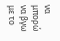να μπορώ να βγω με το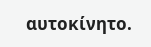αυτοκίνητο.